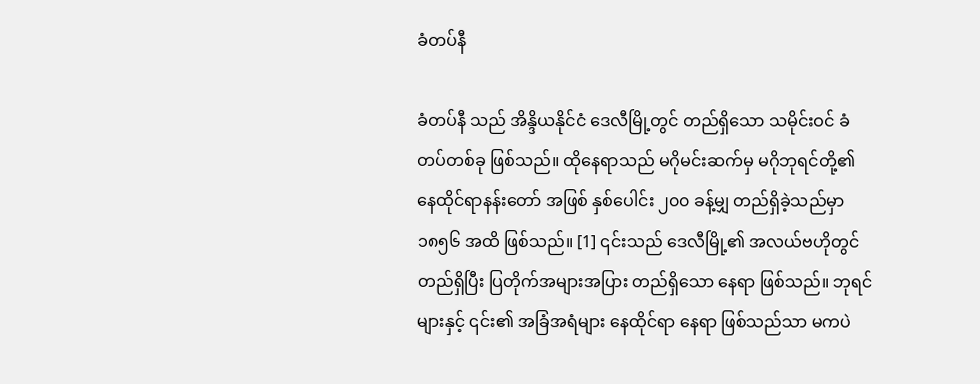ခံတပ်နီ

ခံတပ်နီ သည် အိန္ဒိယနိုင်ငံ ဒေလီမြို့တွင် တည်ရှိသော သမိုင်းဝင် ခံတပ်တစ်ခု ဖြစ်သည်။ ထိုနေရာသည် မဂိုမင်းဆက်မှ မဂိုဘုရင်တို့၏ နေထိုင်ရာနန်းတော် အဖြစ် နှစ်ပေါင်း ၂၀၀ ခန့်မျှ တည်ရှိခဲ့သည်မှာ ၁၈၅၆ အထိ ဖြစ်သည်။ [1] ၎င်းသည် ဒေလီမြို့၏ အလယ်ဗဟိုတွင် တည်ရှိပြီး ပြတိုက်အများအပြား တည်ရှိသော နေရာ ဖြစ်သည်။ ဘုရင်များနှင့် ၎င်း၏ အခြံအရံများ နေထိုင်ရာ နေရာ ဖြစ်သည်သာ မကပဲ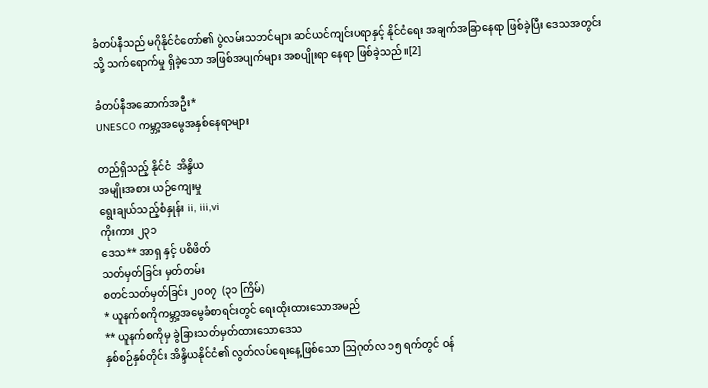ခံတပ်နီသည် မဂိုနိုင်ငံတော်၏ ပွဲလမ်းသဘင်များ ဆင်ယင်ကျင်းပရာနှင့် နိုင်ငံရေး အချက်အခြာနေရာ ဖြစ်ခဲ့ပြီး ဒေသအတွင်း သို့ သက်ရောက်မှု ရှိခဲ့သော အဖြစ်အပျက်များ အစပျိုးရာ နေရာ ဖြစ်ခဲ့သည်။[2]

ခံတပ်နီအဆောက်အဦး*
UNESCO ကမ္ဘာ့အမွေအနှစ်နေရာများ

တည်ရှိသည့် နိုင်ငံ  အိန္ဒိယ
အမျိုးအစား ယဉ်ကျေးမှု
ရွေးချယ်သည့်စံနှုန်း ii, iii,vi
ကိုးကား ၂၃၁
ဒေသ** အာရှ နှင့် ပစိဖိတ်
သတ်မှတ်ခြင်း မှတ်တမ်း
စတင်သတ်မှတ်ခြင်း ၂၀၀၇  (၃၁ ကြိမ်)
* ယူနက်စကိုကမ္ဘာ့အမွေခံစာရင်းတွင် ရေးထိုးထားသောအမည်
** ယူနက်စကိုမှ ခွဲခြားသတ်မှတ်ထားသောဒေသ
နှစ်စဉ်နှစ်တိုင်း အိန္ဒိယနိုင်ငံ၏ လွတ်လပ်ရေးနေ့ဖြစ်သော ဩဂုတ်လ ၁၅ ရက်တွင် ဝန်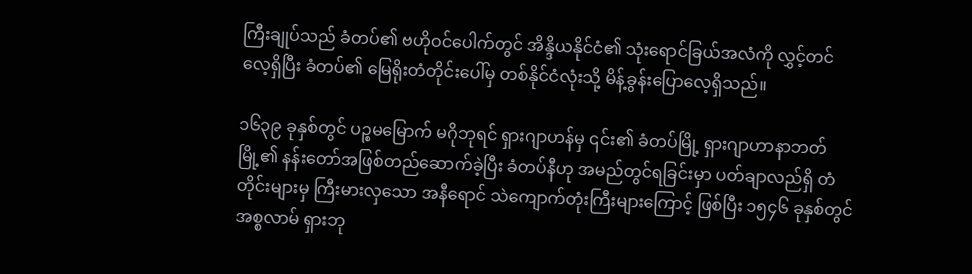ကြီးချုပ်သည် ခံတပ်၏ ဗဟိုဝင်ပေါက်တွင် အိန္ဒိယနိုင်ငံ၏ သုံးရောင်ခြယ်အလံကို လွှင့်တင်လေ့ရှိပြီး ခံတပ်၏ မြေရိုးတံတိုင်းပေါ်မှ တစ်နိုင်ငံလုံးသို့ မိန့်ခွန်းပြောလေ့ရှိသည်။

၁၆၃၉ ခုနှစ်တွင် ပဉ္စမမြောက် မဂိုဘုရင် ရှားဂျာဟန်မှ ၎င်း၏ ခံတပ်မြို့ ရှားဂျာဟာနာဘတ်မြို့၏ နန်းတော်အဖြစ်တည်ဆောက်ခဲ့ပြီး ခံတပ်နီဟု အမည်တွင်ရခြင်းမှာ ပတ်ချာလည်ရှိ တံတိုင်းများမှ ကြီးမားလှသော အနီရောင် သဲကျောက်တုံးကြီးများကြောင့် ဖြစ်ပြီး ၁၅၄၆ ခုနှစ်တွင် အစ္စလာမ် ရှားဘု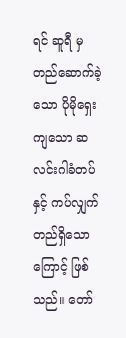ရင် ဆူရီ မှ တည်ဆောက်ခဲ့သော ပိုမိုရှေးကျသော ဆလင်းဂါခံတပ်နှင့် ကပ်လျှက် တည်ရှိသောကြောင့် ဖြစ်သည်။ တော်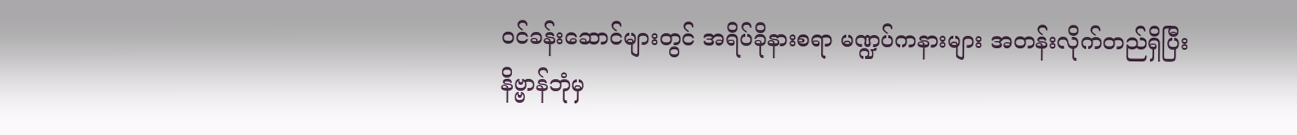ဝင်ခန်းဆောင်များတွင် အရိပ်ခိုနားစရာ မဏ္ဍပ်ကနားများ အတန်းလိုက်တည်ရှိပြီး နိဗ္ဗာန်ဘုံမှ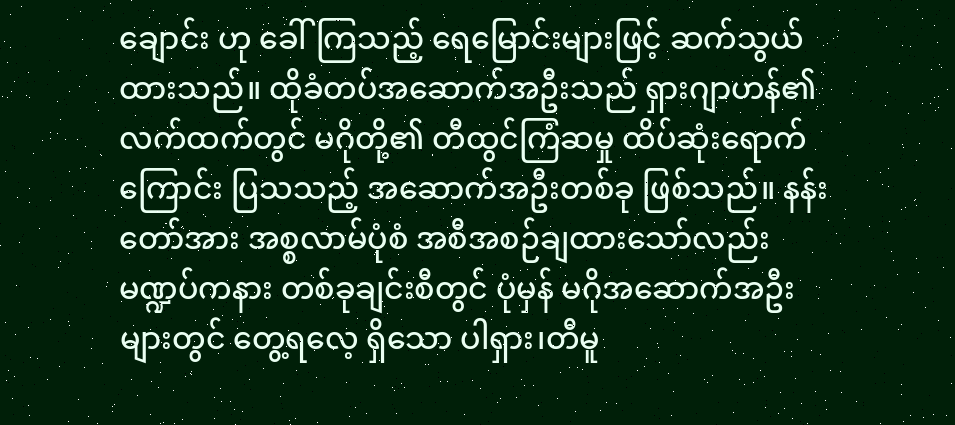ချောင်း ဟု ခေါ်ကြသည့် ရေမြောင်းများဖြင့် ဆက်သွယ်ထားသည်။ ထိုခံတပ်အဆောက်အဦးသည် ရှားဂျာဟန်၏ လက်ထက်တွင် မဂိုတို့၏ တီထွင်ကြံဆမှု ထိပ်ဆုံးရောက်ကြောင်း ပြသသည့် အဆောက်အဦးတစ်ခု ဖြစ်သည်။ နန်းတော်အား အစ္စလာမ်ပုံစံ အစီအစဉ်ချထားသော်လည်း မဏ္ဍပ်ကနား တစ်ခုချင်းစီတွင် ပုံမှန် မဂိုအဆောက်အဦးများတွင် တွေ့ရလေ့ ရှိသော ပါရှား၊တီမူ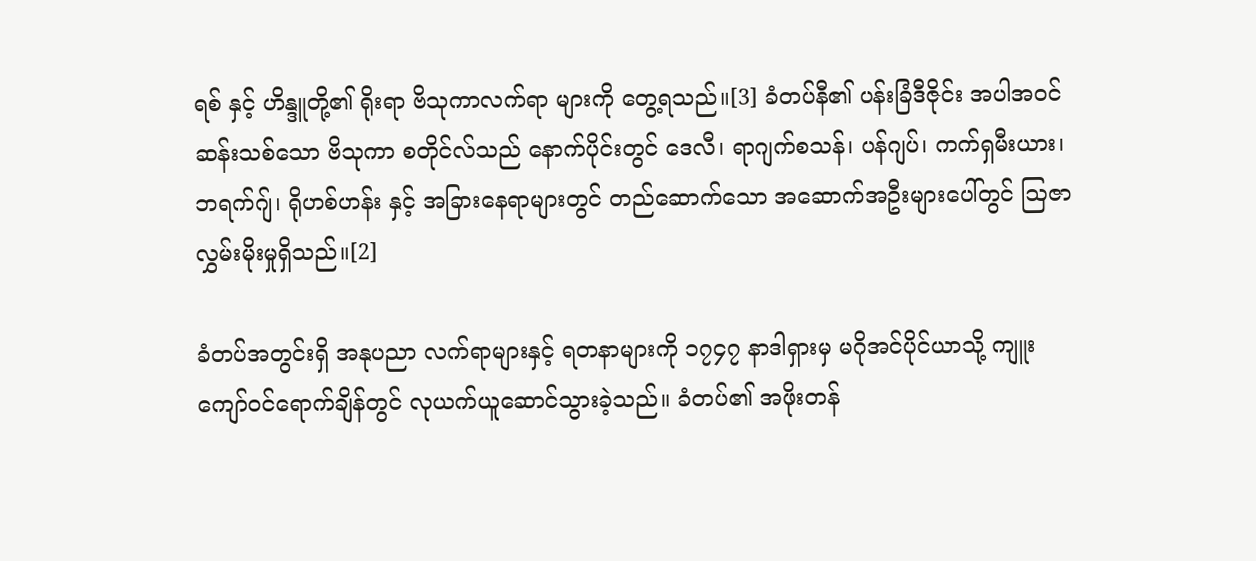ရစ် နှင့် ဟိန္ဒူတို့၏ ရိုးရာ ဗိသုကာလက်ရာ များကို တွေ့ရသည်။[3] ခံတပ်နီ၏ ပန်းခြံဒီဇိုင်း အပါအဝင် ဆန်းသစ်သော ဗိသုကာ စတိုင်လ်သည် နောက်ပိုင်းတွင် ဒေလီ၊ ရာဂျက်စသန်၊ ပန်ဂျပ်၊ ကက်ရှမီးယား၊ ဘရက်ဂျ်၊ ရိုဟစ်ဟန်း နှင့် အခြားနေရာများတွင် တည်ဆောက်သော အဆောက်အဦးများပေါ်တွင် ဩဇာလွှမ်းမိုးမှုရှိသည်။[2]

ခံတပ်အတွင်းရှိ အနုပညာ လက်ရာများနှင့် ရတနာများကို ၁၇၄၇ နာဒါရှားမှ မဂိုအင်ပိုင်ယာသို့ ကျူးကျော်ဝင်ရောက်ချိန်တွင် လုယက်ယူဆောင်သွားခဲ့သည်။ ခံတပ်၏ အဖိုးတန်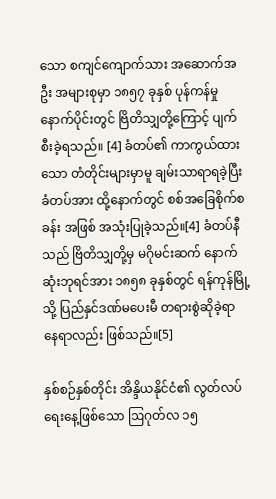သော စကျင်ကျောက်သား အဆောက်အဦး အများစုမှာ ၁၈၅၇ ခုနှစ် ပုန်ကန်မှုနောက်ပိုင်းတွင် ဗြိတိသျှတို့ကြောင့် ပျက်စီးခဲ့ရသည်။ [4] ခံတပ်၏ ကာကွယ်ထားသော တံတိုင်းများမှာမူ ချမ်းသာရာရခဲ့ပြီး ခံတပ်အား ထို့နောက်တွင် စစ်အခြေစိုက်စခန်း အဖြစ် အသုံးပြုခဲ့သည်။[4] ခံတပ်နီသည် ဗြိတိသျှတို့မှ မဂိုမင်းဆက် နောက်ဆုံးဘုရင်အား ၁၈၅၈ ခုနှစ်တွင် ရန်ကုန်မြို့သို့ ပြည်နှင်ဒဏ်မပေးမီ တရားစွဲဆိုခဲ့ရာ နေရာလည်း ဖြစ်သည်။[5]

နှစ်စဉ်နှစ်တိုင်း အိန္ဒိယနိုင်ငံ၏ လွတ်လပ်ရေးနေ့ဖြစ်သော ဩဂုတ်လ ၁၅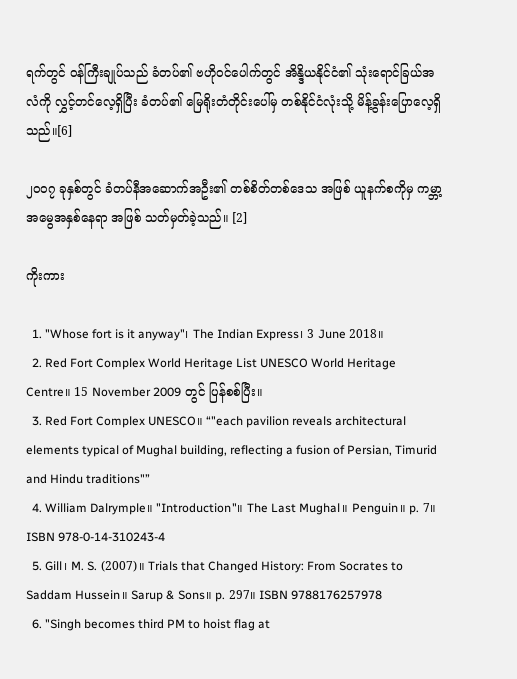ရက်တွင် ဝန်ကြီးချုပ်သည် ခံတပ်၏ ဗဟိုဝင်ပေါက်တွင် အိန္ဒိယနိုင်ငံ၏ သုံးရောင်ခြယ်အလံကို လွှင့်တင်လေ့ရှိပြီး ခံတပ်၏ မြေရိုးတံတိုင်းပေါ်မှ တစ်နိုင်ငံလုံးသို့ မိန့်ခွန်းပြောလေ့ရှိသည်။[6]

၂၀၀၇ ခုနှစ်တွင် ခံတပ်နီအဆောက်အဦး၏ တစ်စိတ်တစ်ဒေသ အဖြစ် ယူနက်စကိုမှ ကမ္ဘာ့အမွေအနှစ်နေရာ အဖြစ် သတ်မှတ်ခဲ့သည်။ [2]

ကိုးကား

  1. "Whose fort is it anyway"၊ The Indian Express၊ 3 June 2018။
  2. Red Fort Complex World Heritage List UNESCO World Heritage Centre။ 15 November 2009 တွင် ပြန်စစ်ပြီး။
  3. Red Fort Complex UNESCO။ “"each pavilion reveals architectural elements typical of Mughal building, reflecting a fusion of Persian, Timurid and Hindu traditions"”
  4. William Dalrymple။ "Introduction"။ The Last Mughal။ Penguin။ p. 7။ ISBN 978-0-14-310243-4
  5. Gill၊ M. S. (2007)။ Trials that Changed History: From Socrates to Saddam Hussein။ Sarup & Sons။ p. 297။ ISBN 9788176257978
  6. "Singh becomes third PM to hoist flag at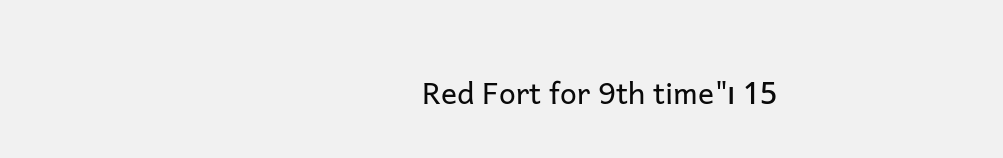Red Fort for 9th time"၊ 15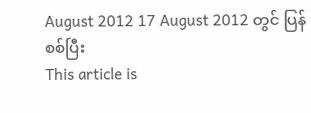August 2012 17 August 2012 တွင် ပြန်စစ်ပြီး
This article is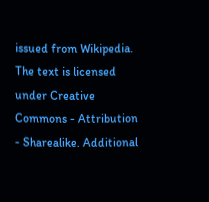issued from Wikipedia. The text is licensed under Creative Commons - Attribution - Sharealike. Additional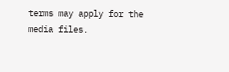terms may apply for the media files.